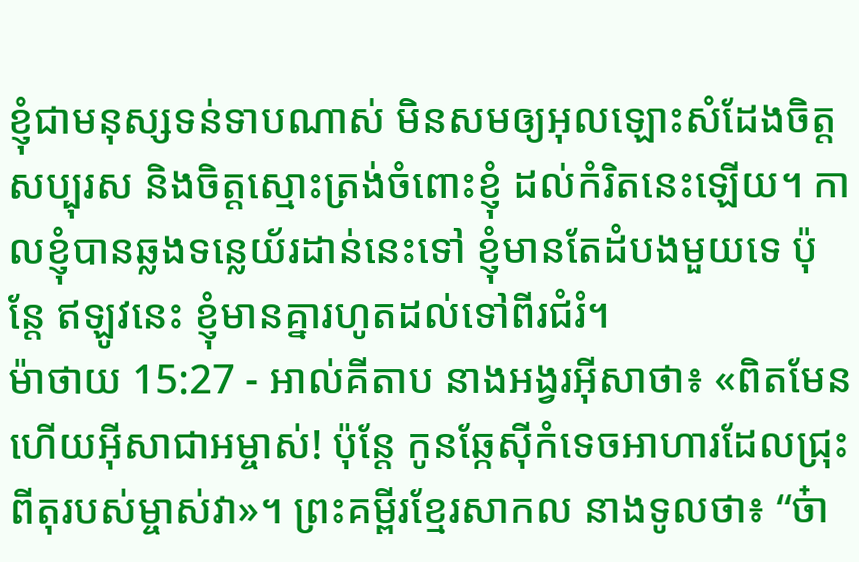ខ្ញុំជាមនុស្សទន់ទាបណាស់ មិនសមឲ្យអុលឡោះសំដែងចិត្តសប្បុរស និងចិត្តស្មោះត្រង់ចំពោះខ្ញុំ ដល់កំរិតនេះឡើយ។ កាលខ្ញុំបានឆ្លងទន្លេយ័រដាន់នេះទៅ ខ្ញុំមានតែដំបងមួយទេ ប៉ុន្តែ ឥឡូវនេះ ខ្ញុំមានគ្នារហូតដល់ទៅពីរជំរំ។
ម៉ាថាយ 15:27 - អាល់គីតាប នាងអង្វរអ៊ីសាថា៖ «ពិតមែនហើយអ៊ីសាជាអម្ចាស់! ប៉ុន្ដែ កូនឆ្កែស៊ីកំទេចអាហារដែលជ្រុះពីតុរបស់ម្ចាស់វា»។ ព្រះគម្ពីរខ្មែរសាកល នាងទូលថា៖ “ច៎ា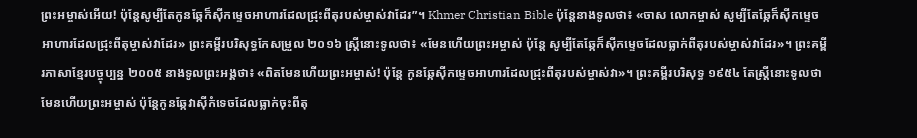ព្រះអម្ចាស់អើយ! ប៉ុន្តែសូម្បីតែកូនឆ្កែក៏ស៊ីកម្ទេចអាហារដែលជ្រុះពីតុរបស់ម្ចាស់វាដែរ”។ Khmer Christian Bible ប៉ុន្ដែនាងទូលថា៖ «ចាស លោកម្ចាស់ សូម្បីតែឆ្កែក៏ស៊ីកម្ទេចអាហារដែលជ្រុះពីតុម្ចាស់វាដែរ» ព្រះគម្ពីរបរិសុទ្ធកែសម្រួល ២០១៦ ស្ត្រីនោះទូលថា៖ «មែនហើយព្រះអម្ចាស់ ប៉ុន្តែ សូម្បីតែឆ្កែក៏ស៊ីកម្ទេចដែលធ្លាក់ពីតុរបស់ម្ចាស់វាដែរ»។ ព្រះគម្ពីរភាសាខ្មែរបច្ចុប្បន្ន ២០០៥ នាងទូលព្រះអង្គថា៖ «ពិតមែនហើយព្រះអម្ចាស់! ប៉ុន្តែ កូនឆ្កែស៊ីកម្ទេចអាហារដែលជ្រុះពីតុរបស់ម្ចាស់វា»។ ព្រះគម្ពីរបរិសុទ្ធ ១៩៥៤ តែស្ត្រីនោះទូលថា មែនហើយព្រះអម្ចាស់ ប៉ុន្តែកូនឆ្កែវាស៊ីកំទេចដែលធ្លាក់ចុះពីតុ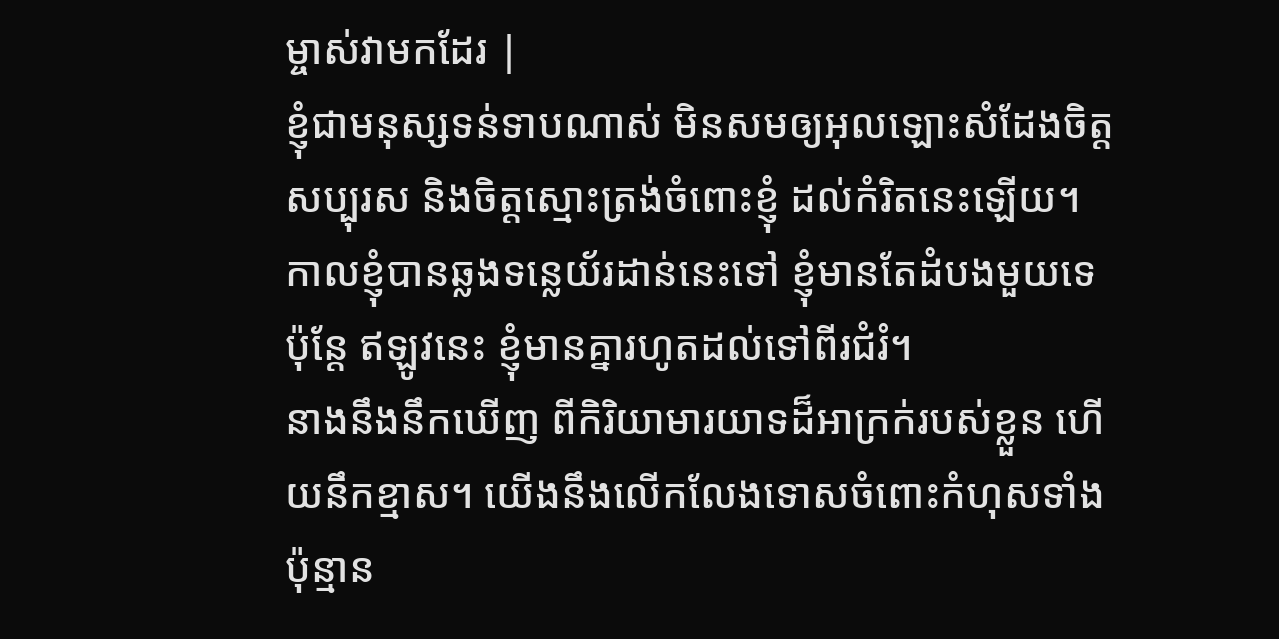ម្ចាស់វាមកដែរ |
ខ្ញុំជាមនុស្សទន់ទាបណាស់ មិនសមឲ្យអុលឡោះសំដែងចិត្តសប្បុរស និងចិត្តស្មោះត្រង់ចំពោះខ្ញុំ ដល់កំរិតនេះឡើយ។ កាលខ្ញុំបានឆ្លងទន្លេយ័រដាន់នេះទៅ ខ្ញុំមានតែដំបងមួយទេ ប៉ុន្តែ ឥឡូវនេះ ខ្ញុំមានគ្នារហូតដល់ទៅពីរជំរំ។
នាងនឹងនឹកឃើញ ពីកិរិយាមារយាទដ៏អាក្រក់របស់ខ្លួន ហើយនឹកខ្មាស។ យើងនឹងលើកលែងទោសចំពោះកំហុសទាំងប៉ុន្មាន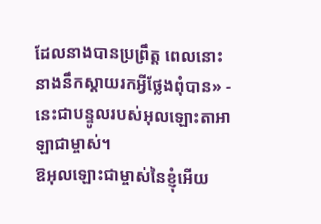ដែលនាងបានប្រព្រឹត្ត ពេលនោះ នាងនឹកស្ដាយរកអ្វីថ្លែងពុំបាន» - នេះជាបន្ទូលរបស់អុលឡោះតាអាឡាជាម្ចាស់។
ឱអុលឡោះជាម្ចាស់នៃខ្ញុំអើយ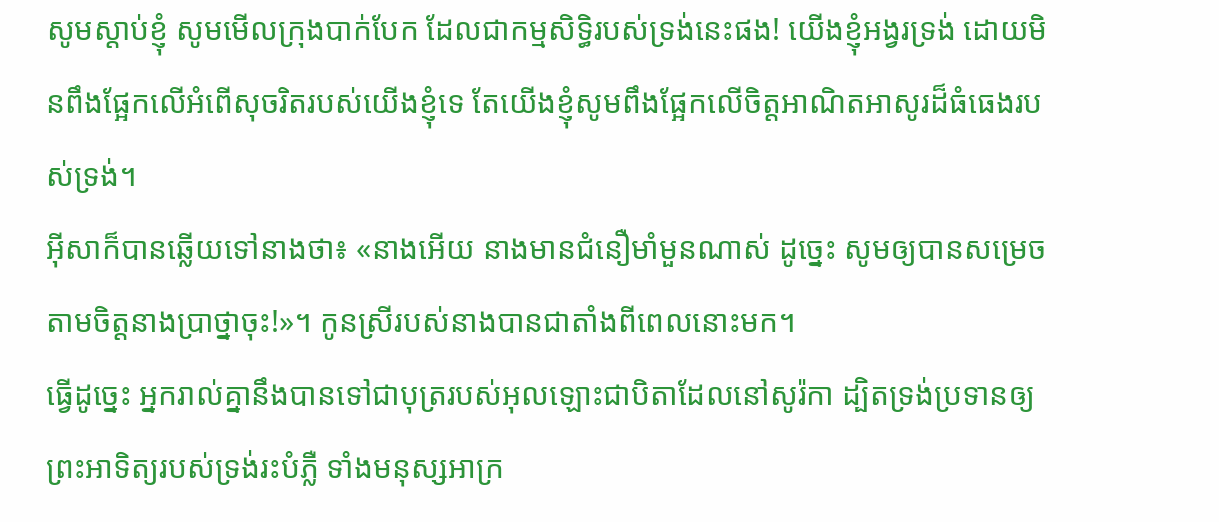សូមស្ដាប់ខ្ញុំ សូមមើលក្រុងបាក់បែក ដែលជាកម្មសិទ្ធិរបស់ទ្រង់នេះផង! យើងខ្ញុំអង្វរទ្រង់ ដោយមិនពឹងផ្អែកលើអំពើសុចរិតរបស់យើងខ្ញុំទេ តែយើងខ្ញុំសូមពឹងផ្អែកលើចិត្តអាណិតអាសូរដ៏ធំធេងរបស់ទ្រង់។
អ៊ីសាក៏បានឆ្លើយទៅនាងថា៖ «នាងអើយ នាងមានជំនឿមាំមួនណាស់ ដូច្នេះ សូមឲ្យបានសម្រេចតាមចិត្ដនាងប្រាថ្នាចុះ!»។ កូនស្រីរបស់នាងបានជាតាំងពីពេលនោះមក។
ធ្វើដូច្នេះ អ្នករាល់គ្នានឹងបានទៅជាបុត្ររបស់អុលឡោះជាបិតាដែលនៅសូរ៉កា ដ្បិតទ្រង់ប្រទានឲ្យព្រះអាទិត្យរបស់ទ្រង់រះបំភ្លឺ ទាំងមនុស្សអាក្រ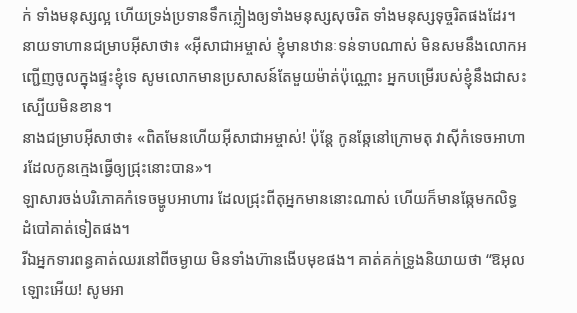ក់ ទាំងមនុស្សល្អ ហើយទ្រង់ប្រទានទឹកភ្លៀងឲ្យទាំងមនុស្សសុចរិត ទាំងមនុស្សទុច្ចរិតផងដែរ។
នាយទាហានជម្រាបអ៊ីសាថា៖ «អ៊ីសាជាអម្ចាស់ ខ្ញុំមានឋានៈទន់ទាបណាស់ មិនសមនឹងលោកអញ្ជើញចូលក្នុងផ្ទះខ្ញុំទេ សូមលោកមានប្រសាសន៍តែមួយម៉ាត់ប៉ុណ្ណោះ អ្នកបម្រើរបស់ខ្ញុំនឹងជាសះស្បើយមិនខាន។
នាងជម្រាបអ៊ីសាថា៖ «ពិតមែនហើយអ៊ីសាជាអម្ចាស់! ប៉ុន្ដែ កូនឆ្កែនៅក្រោមតុ វាស៊ីកំទេចអាហារដែលកូនក្មេងធ្វើឲ្យជ្រុះនោះបាន»។
ឡាសារចង់បរិភោគកំទេចម្ហូបអាហារ ដែលជ្រុះពីតុអ្នកមាននោះណាស់ ហើយក៏មានឆ្កែមកលិទ្ធដំបៅគាត់ទៀតផង។
រីឯអ្នកទារពន្ធគាត់ឈរនៅពីចម្ងាយ មិនទាំងហ៊ានងើបមុខផង។ គាត់គក់ទ្រូងនិយាយថា “ឱអុលឡោះអើយ! សូមអា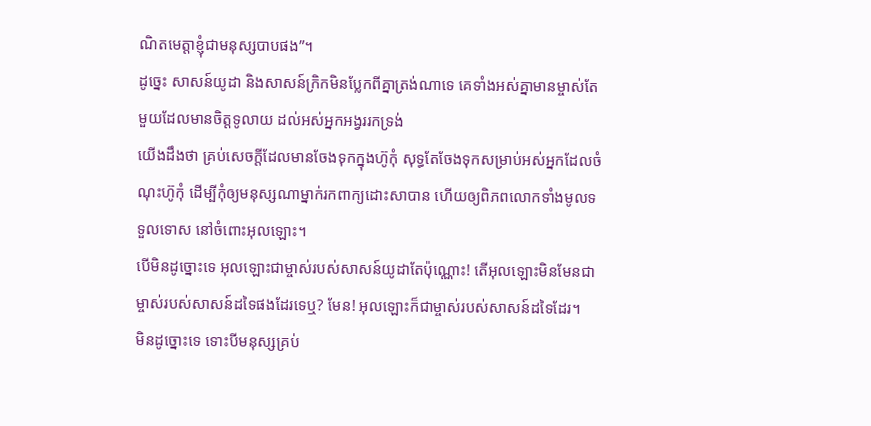ណិតមេត្ដាខ្ញុំជាមនុស្សបាបផង”។
ដូច្នេះ សាសន៍យូដា និងសាសន៍ក្រិកមិនប្លែកពីគ្នាត្រង់ណាទេ គេទាំងអស់គ្នាមានម្ចាស់តែមួយដែលមានចិត្តទូលាយ ដល់អស់អ្នកអង្វររកទ្រង់
យើងដឹងថា គ្រប់សេចក្ដីដែលមានចែងទុកក្នុងហ៊ូកុំ សុទ្ធតែចែងទុកសម្រាប់អស់អ្នកដែលចំណុះហ៊ូកុំ ដើម្បីកុំឲ្យមនុស្សណាម្នាក់រកពាក្យដោះសាបាន ហើយឲ្យពិភពលោកទាំងមូលទទួលទោស នៅចំពោះអុលឡោះ។
បើមិនដូច្នោះទេ អុលឡោះជាម្ចាស់របស់សាសន៍យូដាតែប៉ុណ្ណោះ! តើអុលឡោះមិនមែនជាម្ចាស់របស់សាសន៍ដទៃផងដែរទេឬ? មែន! អុលឡោះក៏ជាម្ចាស់របស់សាសន៍ដទៃដែរ។
មិនដូច្នោះទេ ទោះបីមនុស្សគ្រប់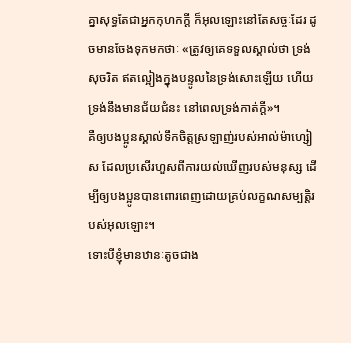គ្នាសុទ្ធតែជាអ្នកកុហកក្ដី ក៏អុលឡោះនៅតែសច្ចៈដែរ ដូចមានចែងទុកមកថាៈ «ត្រូវឲ្យគេទទួលស្គាល់ថា ទ្រង់សុចរិត ឥតល្អៀងក្នុងបន្ទូលនៃទ្រង់សោះឡើយ ហើយទ្រង់នឹងមានជ័យជំនះ នៅពេលទ្រង់កាត់ក្ដី»។
គឺឲ្យបងប្អូនស្គាល់ទឹកចិត្តស្រឡាញ់របស់អាល់ម៉ាហ្សៀស ដែលប្រសើរហួសពីការយល់ឃើញរបស់មនុស្ស ដើម្បីឲ្យបងប្អូនបានពោរពេញដោយគ្រប់លក្ខណសម្បត្តិរបស់អុលឡោះ។
ទោះបីខ្ញុំមានឋានៈតូចជាង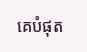គេបំផុត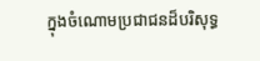ក្នុងចំណោមប្រជាជនដ៏បរិសុទ្ធ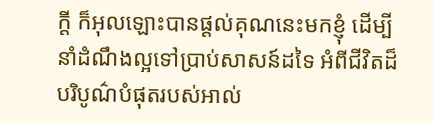ក្ដី ក៏អុលឡោះបានផ្ដល់គុណនេះមកខ្ញុំ ដើម្បីនាំដំណឹងល្អទៅប្រាប់សាសន៍ដទៃ អំពីជីវិតដ៏បរិបូណ៌បំផុតរបស់អាល់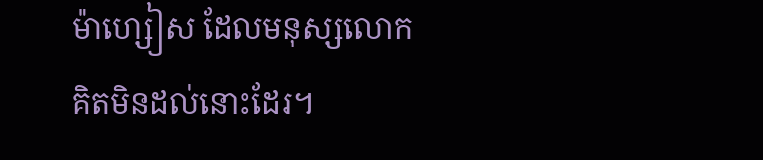ម៉ាហ្សៀស ដែលមនុស្សលោកគិតមិនដល់នោះដែរ។